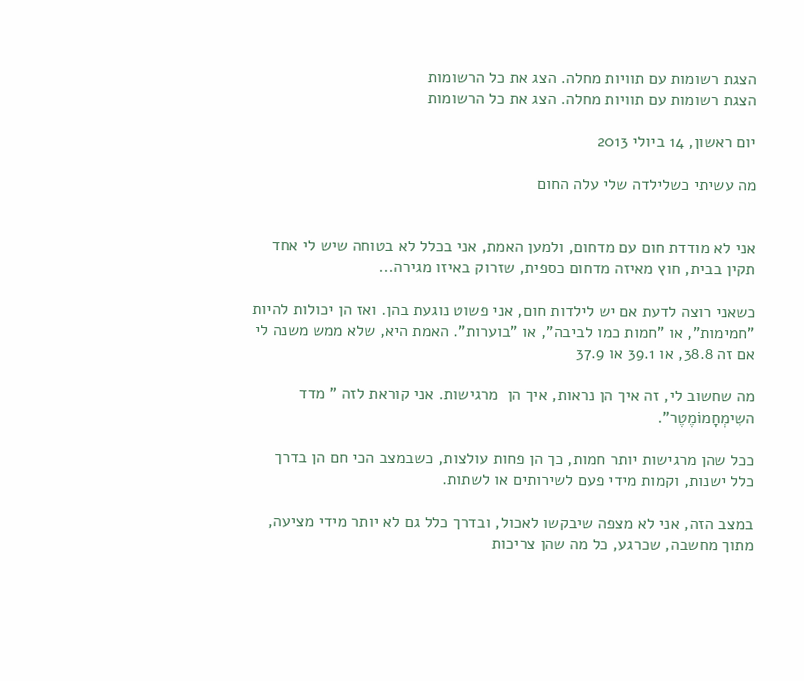הצגת רשומות עם תוויות מחלה. הצג את כל הרשומות
הצגת רשומות עם תוויות מחלה. הצג את כל הרשומות

יום ראשון, 14 ביולי 2013

מה עשיתי כשלילדה שלי עלה החום


אני לא מודדת חום עם מדחום, ולמען האמת, אני בכלל לא בטוחה שיש לי אחד תקין בבית, חוץ מאיזה מדחום כספית, שזרוק באיזו מגירה...

כשאני רוצה לדעת אם יש לילדות חום, אני פשוט נוגעת בהן. ואז הן יכולות להיות "חמימות", או "חמות כמו לביבה", או "בוערות". האמת היא, שלא ממש משנה לי אם זה 38.8, או 39.1 או 37.9

מה שחשוב לי, זה איך הן נראות, איך הן  מרגישות. אני קוראת לזה " מדד השִימְחָמוֹמֶטֶר".

ככל שהן מרגישות יותר חמות, כך הן פחות עולצות, כשבמצב הכי חם הן בדרך כלל ישנות, וקמות מידי פעם לשירותים או לשתות.

במצב הזה, אני לא מצפה שיבקשו לאכול, ובדרך כלל גם לא יותר מידי מציעה, מתוך מחשבה, שכרגע, כל מה שהן צריכות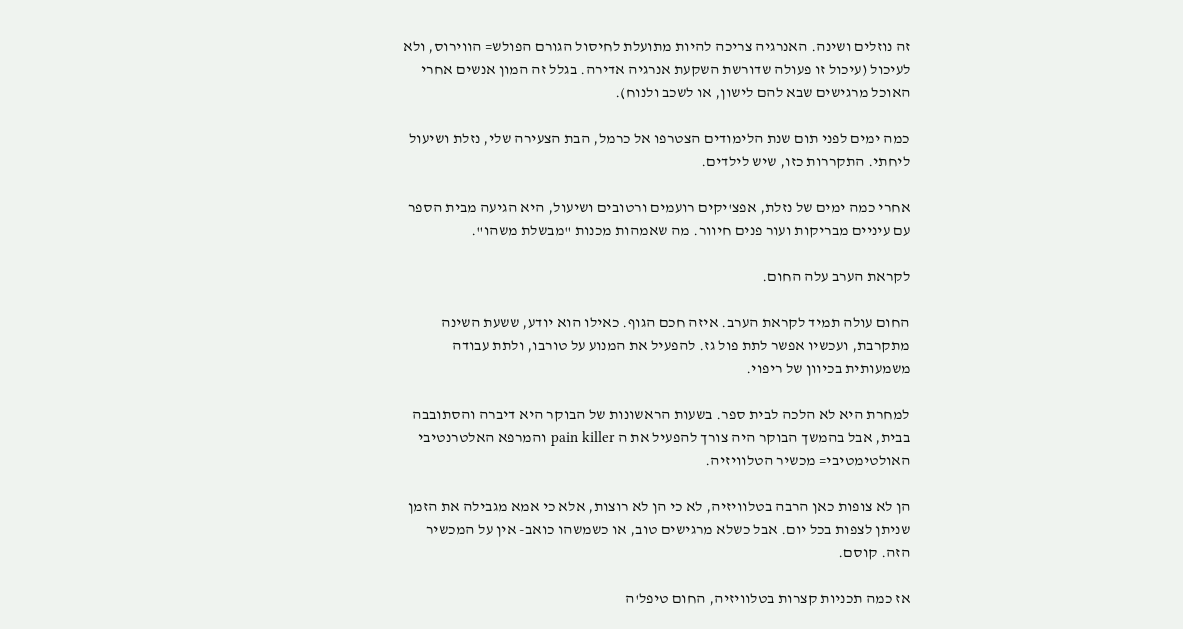זה נוזלים ושינה. האנרגיה צריכה להיות מתועלת לחיסול הגורם הפולש= הווירוס, ולא לעיכול (עיכול זו פעולה שדורשת השקעת אנרגיה אדירה. בגלל זה המון אנשים אחרי האוכל מרגישים שבא להם לישון, או לשכב ולנוח).

כמה ימים לפני תום שנת הלימודים הצטרפו אל כרמל, הבת הצעירה שלי, נזלת ושיעול ליחתי. התקררות כזו, שיש לילדים.

אחרי כמה ימים של נזלת, אפצ'יקים רועמים ורטובים ושיעול, היא הגיעה מבית הספר עם עיניים מבריקות ועור פנים חיוור. מה שאמהות מכנות "מבשלת משהו".

לקראת הערב עלה החום.

החום עולה תמיד לקראת הערב. איזה חכם הגוף. כאילו הוא יודע, ששעת השינה מתקרבת, ועכשיו אפשר לתת פול גז. להפעיל את המנוע על טורבו, ולתת עבודה משמעותית בכיוון של ריפוי.

למחרת היא לא הלכה לבית ספר. בשעות הראשונות של הבוקר היא דיברה והסתובבה בבית, אבל בהמשך הבוקר היה צורך להפעיל את ה pain killer והמרפא האלטרנטיבי האולטימטיבי= מכשיר הטלוויזיה.

הן לא צופות כאן הרבה בטלוויזיה, לא כי הן לא רוצות, אלא כי אמא מגבילה את הזמן שניתן לצפות בכל יום. אבל כשלא מרגישים טוב, או כשמשהו כואב- אין על המכשיר הזה. קוסם.

אז כמה תכניות קצרות בטלוויזיה, החום טיפל'ה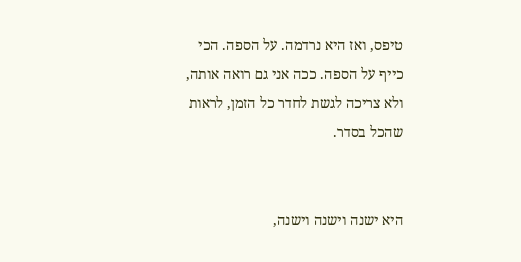טיפס, ואז היא נרדמה. על הספה. הכי כייף על הספה. ככה אני גם רואה אותה, ולא צריכה לגשת לחדר כל הזמן, לראות שהכל בסדר.


היא ישנה וישנה וישנה,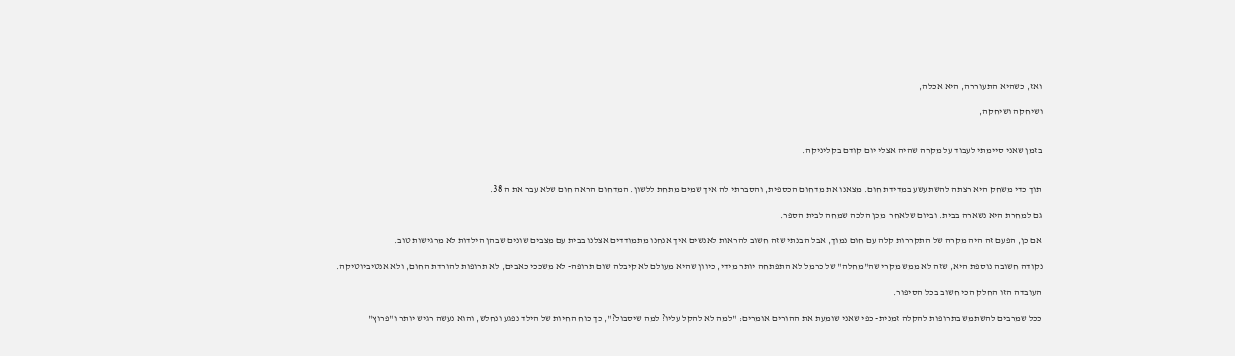ואז, כשהיא התעוררה, היא אכלה,

ושיחקה ושיחקה,


בזמן שאני סיימתי לעבוד על מקרה שהיה אצלי יום קודם בקליניקה.


תוך כדי משחק היא רצתה להשתעשע במדידת חום. מצאנו את מדחום הכספית, והסברתי לה איך שמים מתחת ללשון. המדחום הראה חום שלא עבר את ה 38.

גם למחרת היא נשארה בבית. וביום שלאחר  מכן הלכה שמחה לבית הספר.

אם כן, הפעם זה היה מקרה של התקררות קלה עם חום נמוך, אבל הבנתי שזה חשוב להראות לאנשים איך אנחנו מתמודדים אצלנו בבית עם מצבים שונים שבהן הילדות לא מרגישות טוב.

נקודה חשובה נוספת היא, שזה לא ממש מקרי שה"מחלה" של כרמל לא התפתחה יותר מידי, כיוון שהיא מעולם לא קיבלה שום תרופה- לא משככי כאבים, לא תרופות להורדת החום, ולא אנטיביוטיקה.

העובדה הזו החלק הכי חשוב בכל הסיפור.

ככל שמרבים להשתמש בתרופות להקלה זמנית- כפי שאני שומעת את ההורים אומרים: "למה לא להקל עליו? למה שיסבול?", כך כוח החיות של הילד נפגע ונחלש, והוא נעשה רגיש יותר ו"פרוץ"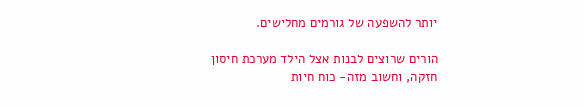יותר להשפעה של גורמים מחלישים.

הורים שרוצים לבנות אצל הילד מערכת חיסון חזקה, וחשוב מזה- כוח חיות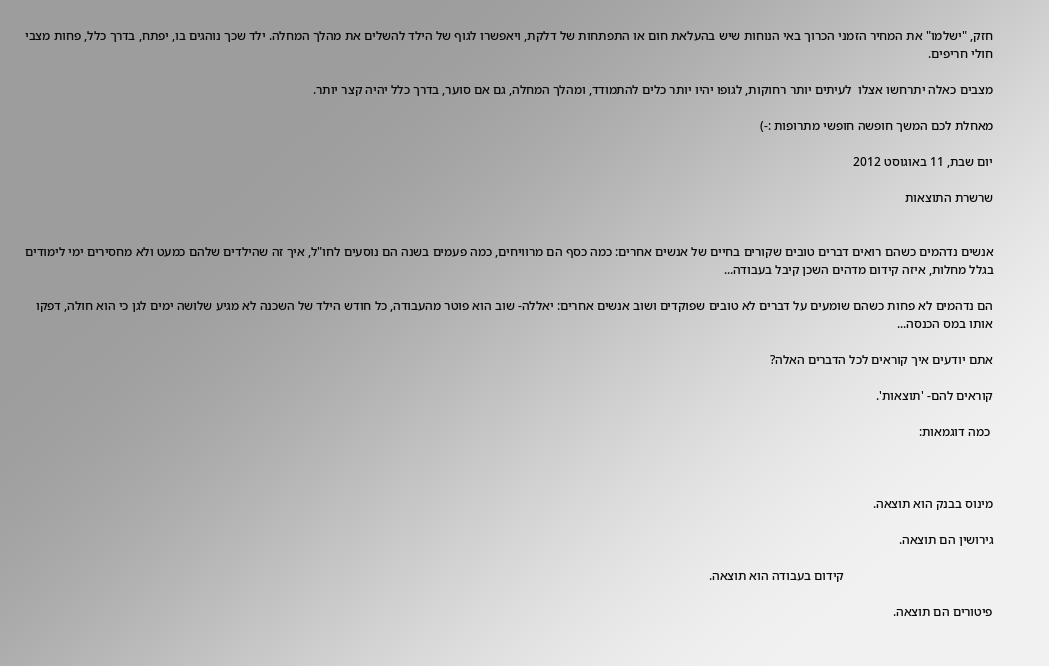חזק, "ישלמו" את המחיר הזמני הכרוך באי הנוחות שיש בהעלאת חום או התפתחות של דלקת, ויאפשרו לגוף של הילד להשלים את מהלך המחלה. ילד שכך נוהגים בו, יפתח, בדרך כלל, פחות מצבי חולי חריפים.

מצבים כאלה יתרחשו אצלו  לעיתים יותר רחוקות, לגופו יהיו יותר כלים להתמודד, ומהלך המחלה, גם אם סוער, בדרך כלל יהיה קצר יותר.

מאחלת לכם המשך חופשה חופשי מתרופות :-)

יום שבת, 11 באוגוסט 2012

שרשרת התוצאות


אנשים נדהמים כשהם רואים דברים טובים שקורים בחיים של אנשים אחרים: כמה כסף הם מרוויחים, כמה פעמים בשנה הם נוסעים לחו"ל, איך זה שהילדים שלהם כמעט ולא מחסירים ימי לימודים בגלל מחלות, איזה קידום מדהים השכן קיבל בעבודה...

הם נדהמים לא פחות כשהם שומעים על דברים לא טובים שפוקדים ושוב אנשים אחרים: יאללה- שוב הוא פוטר מהעבודה, כל חודש הילד של השכנה לא מגיע שלושה ימים לגן כי הוא חולה, דפקו אותו במס הכנסה...

אתם יודעים איך קוראים לכל הדברים האלה?

קוראים להם- 'תוצאות'.

 כמה דוגמאות:



מינוס בבנק הוא תוצאה.

גירושין הם תוצאה.

                                              קידום בעבודה הוא תוצאה.

פיטורים הם תוצאה.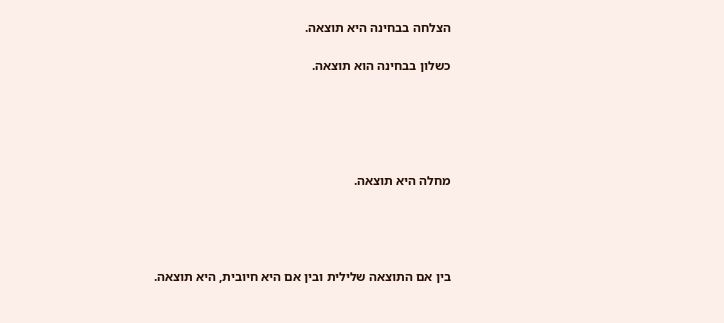הצלחה בבחינה היא תוצאה.

כשלון בבחינה הוא תוצאה.





מחלה היא תוצאה.




בין אם התוצאה שלילית ובין אם היא חיובית, היא תוצאה.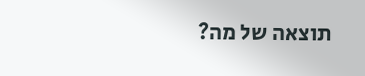תוצאה של מה?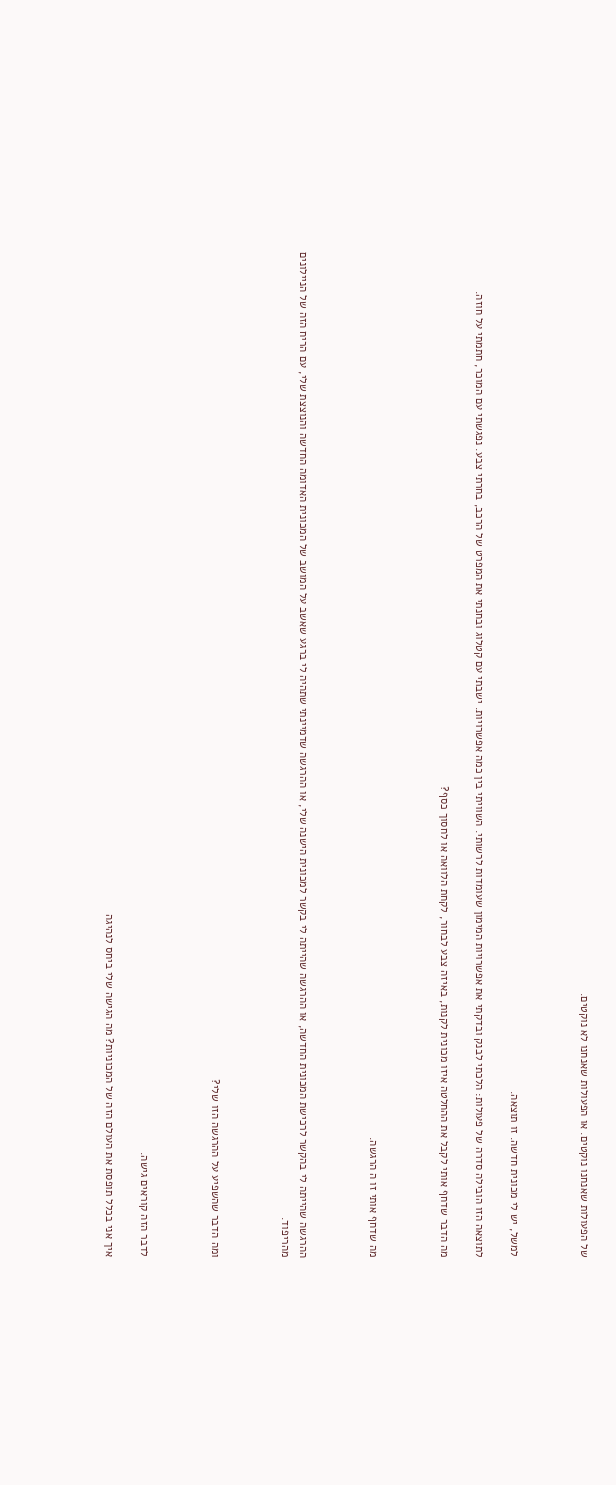של הפעולות שאנחנו נוקטים. או הפעולות שאנחנו לא נוקטים.



למשל, יש לי מכונית חדשה. זו תוצאה.

לתוצאה הזו הובילה סדרה של פעולות: הלכתי לבנק ובדקתי את אפשרויות המימון שעומדות לרשותי. השוויתי בין כמה אפשרויות. ישבתי עם קטלוג ובחנתי את המפרט של הרכב, בחרתי צבע. נפגשתי עם המוכר, חתמתי על חוזה.

מה הדבר שדחף אותי לקבל את ההחלטה איזו מכונית לקנות, באיזה צבע לבחור, לקחת הלוואה או לחסוך כסף?



מה שדחף אותי זו ה הרגשה.



ההרגשה שהייתה לי בהקשר לרכישת המכונית החדשה, או ההרגשה שהייתה לי בקשר למכונית הישנה שלי, או ההרגשה שדמיינתי שתהיה לי ברגע שאשב על המושב של המכונית האדומה החדשה והנוצצת שלי, עם הריח הזה של הניילונים מהריפוד.



ומה הדבר שהשפיע על ההרגשה הזו שלי?



לדבר הזה קוראים גישה.

איך אני בכלל תופסת את העולם הזה של המכוניות? מה הגישה שלי ביחס לנהיגה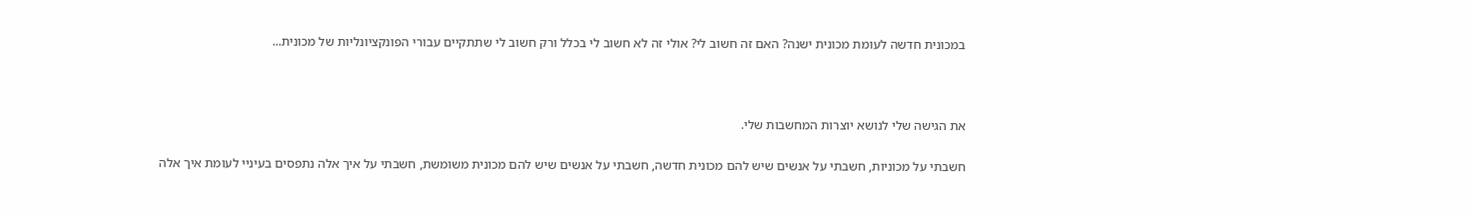במכונית חדשה לעומת מכונית ישנה? האם זה חשוב לי? אולי זה לא חשוב לי בכלל ורק חשוב לי שתתקיים עבורי הפונקציונליות של מכונית...



את הגישה שלי לנושא יוצרות המחשבות שלי.

חשבתי על מכוניות, חשבתי על אנשים שיש להם מכונית חדשה, חשבתי על אנשים שיש להם מכונית משומשת, חשבתי על איך אלה נתפסים בעיניי לעומת איך אלה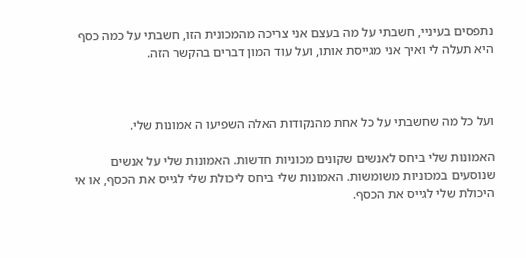נתפסים בעיניי, חשבתי על מה בעצם אני צריכה מהמכונית הזו, חשבתי על כמה כסף היא תעלה לי ואיך אני מגייסת אותו, ועל עוד המון דברים בהקשר הזה.



ועל כל מה שחשבתי על כל אחת מהנקודות האלה השפיעו ה אמונות שלי.

האמונות שלי ביחס לאנשים שקונים מכוניות חדשות. האמונות שלי על אנשים שנוסעים במכוניות משומשות. האמונות שלי ביחס ליכולת שלי לגייס את הכסף, או אי היכולת שלי לגייס את הכסף.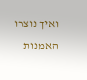ואיך נוצרו האמנות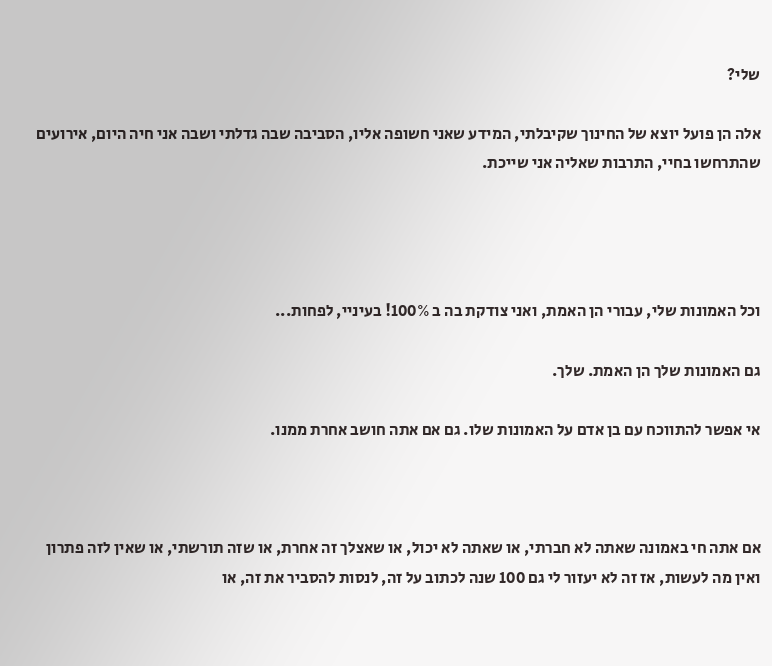שלי?

אלה הן פועל יוצא של החינוך שקיבלתי, המידע שאני חשופה אליו, הסביבה שבה גדלתי ושבה אני חיה היום, אירועים שהתרחשו בחיי, התרבות שאליה אני שייכת.




וכל האמונות שלי, עבורי הן האמת, ואני צודקת בה ב 100%! בעיניי, לפחות...

גם האמונות שלך הן האמת. שלך.

אי אפשר להתווכח עם בן אדם על האמונות שלו. גם אם אתה חושב אחרת ממנו.



אם אתה חי באמונה שאתה לא חברתי, או שאתה לא יכול, או שאצלך זה אחרת, או שזה תורשתי, או שאין לזה פתרון ואין מה לעשות, אז זה לא יעזור לי גם 100 שנה לכתוב על זה, לנסות להסביר את זה, או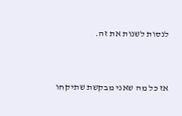לנסות לשנות את זה.



אז כל מה שאני מבקשת שתיקחו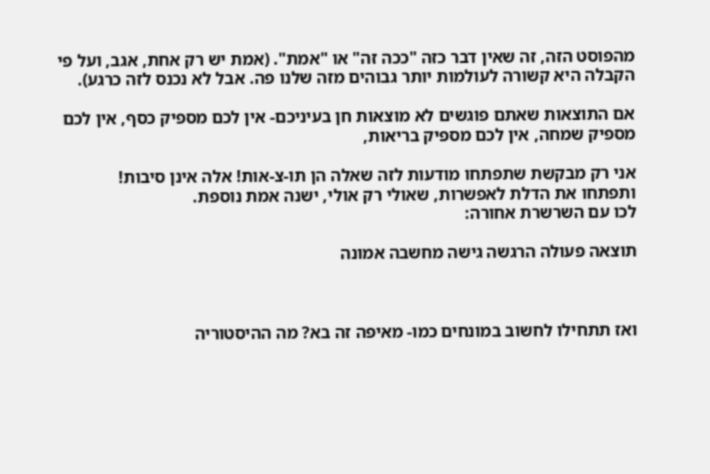מהפוסט הזה, זה שאין דבר כזה "ככה זה" או "אמת". (אמת יש רק אחת, אגב, ועל פי הקבלה היא קשורה לעולמות יותר גבוהים מזה שלנו פה. אבל לא נכנס לזה כרגע).

אם התוצאות שאתם פוגשים לא מוצאות חן בעיניכם- אין לכם מספיק כסף, אין לכם מספיק שמחה, אין לכם מספיק בריאות,

אני רק מבקשת שתפתחו מודעות לזה שאלה הן תו-צ-אות! אלה אינן סיבות!
ותפתחו את הדלת לאפשרות, שאולי רק אולי, ישנה אמת נוספת.
לכו עם השרשרת אחורה:

תוצאה פעולה הרגשה גישה מחשבה אמונה



ואז תתחילו לחשוב במונחים כמו- מאיפה זה בא? מה ההיסטוריה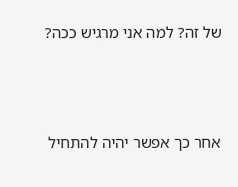של זה? למה אני מרגיש ככה?



אחר כך אפשר יהיה להתחיל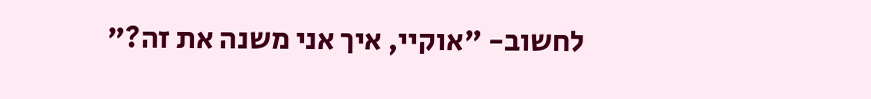לחשוב- "אוקיי, איך אני משנה את זה?"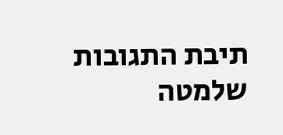תיבת התגובות שלמטה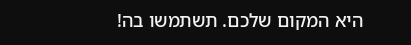היא המקום שלכם. תשתמשו בה!